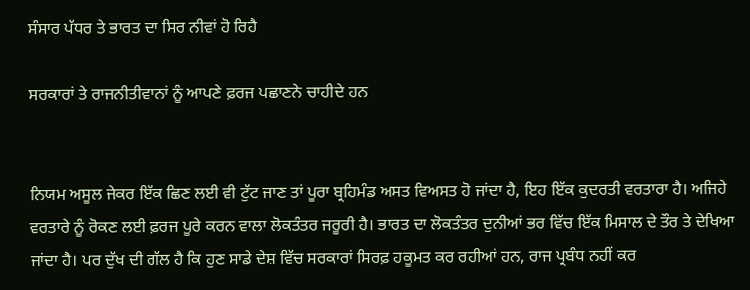ਸੰਸਾਰ ਪੱਧਰ ਤੇ ਭਾਰਤ ਦਾ ਸਿਰ ਨੀਵਾਂ ਹੋ ਰਿਹੈ

ਸਰਕਾਰਾਂ ਤੇ ਰਾਜਨੀਤੀਵਾਨਾਂ ਨੂੰ ਆਪਣੇ ਫ਼ਰਜ ਪਛਾਣਨੇ ਚਾਹੀਦੇ ਹਨ


ਨਿਯਮ ਅਸੂਲ ਜੇਕਰ ਇੱਕ ਛਿਣ ਲਈ ਵੀ ਟੁੱਟ ਜਾਣ ਤਾਂ ਪੂਰਾ ਬ੍ਰਹਿਮੰਡ ਅਸਤ ਵਿਅਸਤ ਹੋ ਜਾਂਦਾ ਹੈ, ਇਹ ਇੱਕ ਕੁਦਰਤੀ ਵਰਤਾਰਾ ਹੈ। ਅਜਿਹੇ ਵਰਤਾਰੇ ਨੂੰ ਰੋਕਣ ਲਈ ਫ਼ਰਜ ਪੂਰੇ ਕਰਨ ਵਾਲਾ ਲੋਕਤੰਤਰ ਜਰੂਰੀ ਹੈ। ਭਾਰਤ ਦਾ ਲੋਕਤੰਤਰ ਦੁਨੀਆਂ ਭਰ ਵਿੱਚ ਇੱਕ ਮਿਸਾਲ ਦੇ ਤੌਰ ਤੇ ਦੇਖਿਆ ਜਾਂਦਾ ਹੈ। ਪਰ ਦੁੱਖ ਦੀ ਗੱਲ ਹੈ ਕਿ ਹੁਣ ਸਾਡੇ ਦੇਸ਼ ਵਿੱਚ ਸਰਕਾਰਾਂ ਸਿਰਫ਼ ਹਕੂਮਤ ਕਰ ਰਹੀਆਂ ਹਨ, ਰਾਜ ਪ੍ਰਬੰਧ ਨਹੀਂ ਕਰ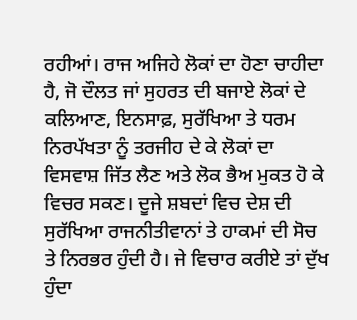ਰਹੀਆਂ। ਰਾਜ ਅਜਿਹੇ ਲੋਕਾਂ ਦਾ ਹੋਣਾ ਚਾਹੀਦਾ ਹੈ, ਜੋ ਦੌਲਤ ਜਾਂ ਸੁਹਰਤ ਦੀ ਬਜਾਏ ਲੋਕਾਂ ਦੇ ਕਲਿਆਣ, ਇਨਸਾਫ਼, ਸੁਰੱਖਿਆ ਤੇ ਧਰਮ ਨਿਰਪੱਖਤਾ ਨੂੰ ਤਰਜੀਹ ਦੇ ਕੇ ਲੋਕਾਂ ਦਾ ਵਿਸਵਾਸ਼ ਜਿੱਤ ਲੈਣ ਅਤੇ ਲੋਕ ਭੈਅ ਮੁਕਤ ਹੋ ਕੇ ਵਿਚਰ ਸਕਣ। ਦੂਜੇ ਸ਼ਬਦਾਂ ਵਿਚ ਦੇਸ਼ ਦੀ ਸੁਰੱਖਿਆ ਰਾਜਨੀਤੀਵਾਨਾਂ ਤੇ ਹਾਕਮਾਂ ਦੀ ਸੋਚ ਤੇ ਨਿਰਭਰ ਹੁੰਦੀ ਹੈ। ਜੇ ਵਿਚਾਰ ਕਰੀਏ ਤਾਂ ਦੁੱਖ ਹੁੰਦਾ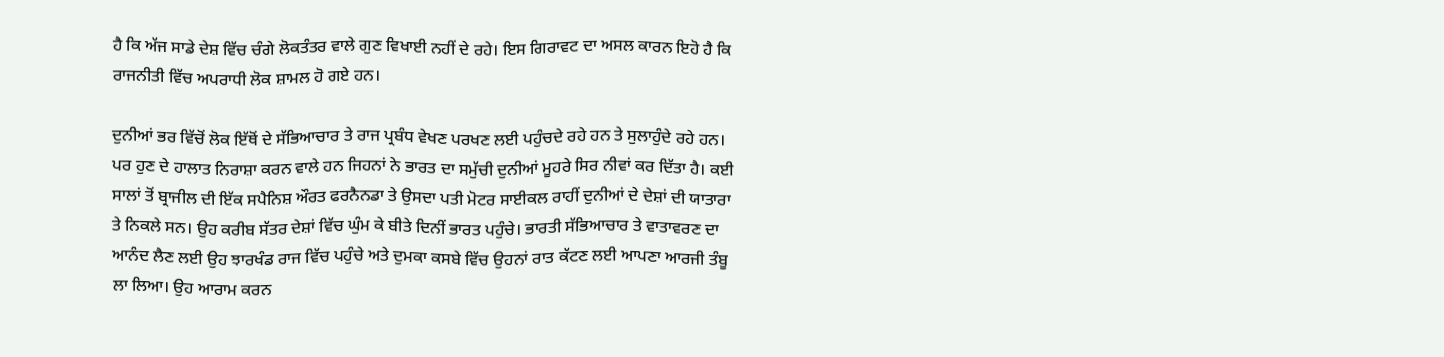ਹੈ ਕਿ ਅੱਜ ਸਾਡੇ ਦੇਸ਼ ਵਿੱਚ ਚੰਗੇ ਲੋਕਤੰਤਰ ਵਾਲੇ ਗੁਣ ਵਿਖਾਈ ਨਹੀਂ ਦੇ ਰਹੇ। ਇਸ ਗਿਰਾਵਟ ਦਾ ਅਸਲ ਕਾਰਨ ਇਹੋ ਹੈ ਕਿ ਰਾਜਨੀਤੀ ਵਿੱਚ ਅਪਰਾਧੀ ਲੋਕ ਸ਼ਾਮਲ ਹੋ ਗਏ ਹਨ।

ਦੁਨੀਆਂ ਭਰ ਵਿੱਚੋਂ ਲੋਕ ਇੱਥੋਂ ਦੇ ਸੱਭਿਆਚਾਰ ਤੇ ਰਾਜ ਪ੍ਰਬੰਧ ਵੇਖਣ ਪਰਖਣ ਲਈ ਪਹੁੰਚਦੇ ਰਹੇ ਹਨ ਤੇ ਸੁਲਾਹੁੰਦੇ ਰਹੇ ਹਨ। ਪਰ ਹੁਣ ਦੇ ਹਾਲਾਤ ਨਿਰਾਸ਼ਾ ਕਰਨ ਵਾਲੇ ਹਨ ਜਿਹਨਾਂ ਨੇ ਭਾਰਤ ਦਾ ਸਮੁੱਚੀ ਦੁਨੀਆਂ ਮੂਹਰੇ ਸਿਰ ਨੀਵਾਂ ਕਰ ਦਿੱਤਾ ਹੈ। ਕਈ ਸਾਲਾਂ ਤੋਂ ਬ੍ਰਾਜੀਲ ਦੀ ਇੱਕ ਸਪੈਨਿਸ਼ ਔਰਤ ਫਰਨੈਨਡਾ ਤੇ ਉਸਦਾ ਪਤੀ ਮੋਟਰ ਸਾਈਕਲ ਰਾਹੀਂ ਦੁਨੀਆਂ ਦੇ ਦੇਸ਼ਾਂ ਦੀ ਯਾਤਾਰਾ ਤੇ ਨਿਕਲੇ ਸਨ। ਉਹ ਕਰੀਬ ਸੱਤਰ ਦੇਸ਼ਾਂ ਵਿੱਚ ਘੁੰਮ ਕੇ ਬੀਤੇ ਦਿਨੀਂ ਭਾਰਤ ਪਹੁੰਚੇ। ਭਾਰਤੀ ਸੱਭਿਆਚਾਰ ਤੇ ਵਾਤਾਵਰਣ ਦਾ ਆਨੰਦ ਲੈਣ ਲਈ ਉਹ ਝਾਰਖੰਡ ਰਾਜ ਵਿੱਚ ਪਹੁੰਚੇ ਅਤੇ ਦੁਮਕਾ ਕਸਬੇ ਵਿੱਚ ਉਹਨਾਂ ਰਾਤ ਕੱਟਣ ਲਈ ਆਪਣਾ ਆਰਜੀ ਤੰਬੂ ਲਾ ਲਿਆ। ਉਹ ਆਰਾਮ ਕਰਨ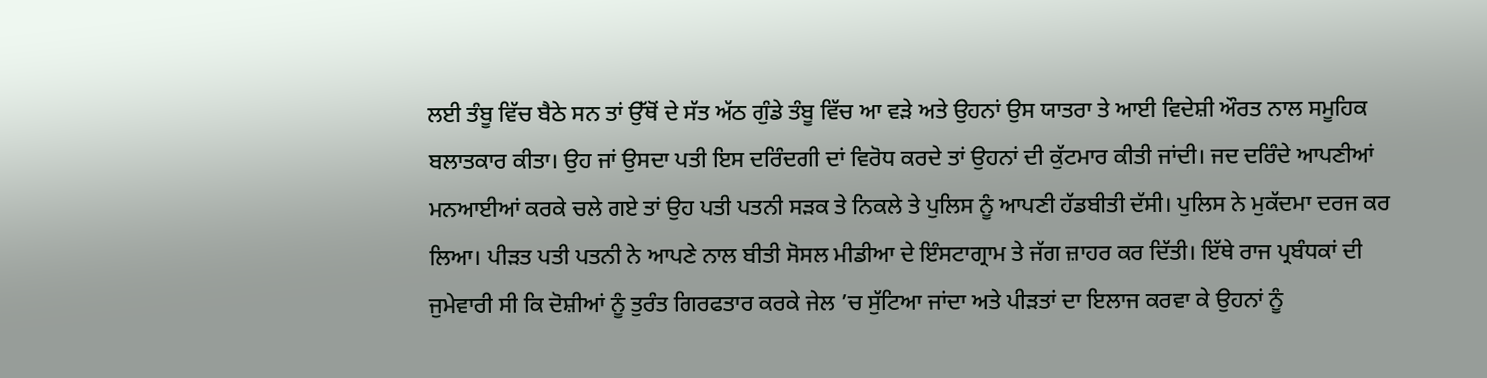ਲਈ ਤੰਬੂ ਵਿੱਚ ਬੈਠੇ ਸਨ ਤਾਂ ਉੱਥੋਂ ਦੇ ਸੱਤ ਅੱਠ ਗੁੰਡੇ ਤੰਬੂ ਵਿੱਚ ਆ ਵੜੇ ਅਤੇ ਉਹਨਾਂ ਉਸ ਯਾਤਰਾ ਤੇ ਆਈ ਵਿਦੇਸ਼ੀ ਔਰਤ ਨਾਲ ਸਮੂਹਿਕ ਬਲਾਤਕਾਰ ਕੀਤਾ। ਉਹ ਜਾਂ ਉਸਦਾ ਪਤੀ ਇਸ ਦਰਿੰਦਗੀ ਦਾਂ ਵਿਰੋਧ ਕਰਦੇ ਤਾਂ ਉਹਨਾਂ ਦੀ ਕੁੱਟਮਾਰ ਕੀਤੀ ਜਾਂਦੀ। ਜਦ ਦਰਿੰਦੇ ਆਪਣੀਆਂ ਮਨਆਈਆਂ ਕਰਕੇ ਚਲੇ ਗਏ ਤਾਂ ਉਹ ਪਤੀ ਪਤਨੀ ਸੜਕ ਤੇ ਨਿਕਲੇ ਤੇ ਪੁਲਿਸ ਨੂੰ ਆਪਣੀ ਹੱਡਬੀਤੀ ਦੱਸੀ। ਪੁਲਿਸ ਨੇ ਮੁਕੱਦਮਾ ਦਰਜ ਕਰ ਲਿਆ। ਪੀੜਤ ਪਤੀ ਪਤਨੀ ਨੇ ਆਪਣੇ ਨਾਲ ਬੀਤੀ ਸੋਸਲ ਮੀਡੀਆ ਦੇ ਇੰਸਟਾਗ੍ਰਾਮ ਤੇ ਜੱਗ ਜ਼ਾਹਰ ਕਰ ਦਿੱਤੀ। ਇੱਥੇ ਰਾਜ ਪ੍ਰਬੰਧਕਾਂ ਦੀ ਜੁਮੇਵਾਰੀ ਸੀ ਕਿ ਦੋਸ਼ੀਆਂ ਨੂੰ ਤੁਰੰਤ ਗਿਰਫਤਾਰ ਕਰਕੇ ਜੇਲ ’ਚ ਸੁੱਟਿਆ ਜਾਂਦਾ ਅਤੇ ਪੀੜਤਾਂ ਦਾ ਇਲਾਜ ਕਰਵਾ ਕੇ ਉਹਨਾਂ ਨੂੰ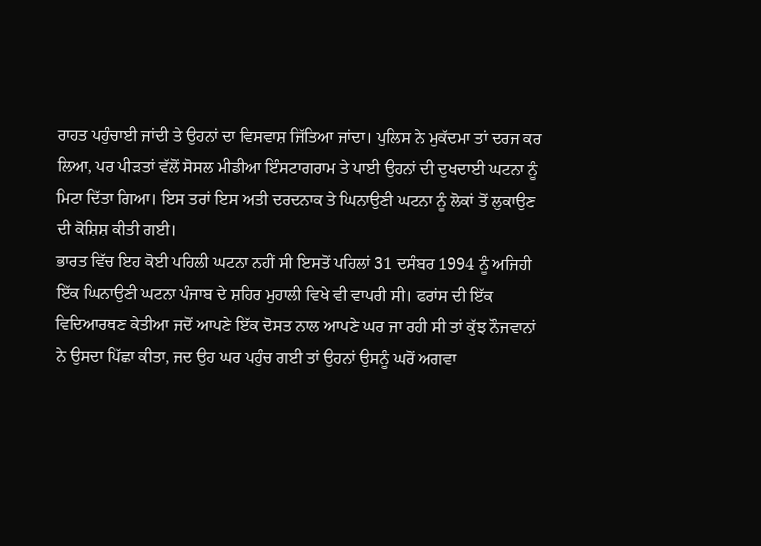ਰਾਹਤ ਪਹੁੰਚਾਈ ਜਾਂਦੀ ਤੇ ਉਹਨਾਂ ਦਾ ਵਿਸਵਾਸ਼ ਜਿੱਤਿਆ ਜਾਂਦਾ। ਪੁਲਿਸ ਨੇ ਮੁਕੱਦਮਾ ਤਾਂ ਦਰਜ ਕਰ ਲਿਆ, ਪਰ ਪੀੜਤਾਂ ਵੱਲੋਂ ਸੋਸਲ ਮੀਡੀਆ ਇੰਸਟਾਗਰਾਮ ਤੇ ਪਾਈ ਉਹਨਾਂ ਦੀ ਦੁਖਦਾਈ ਘਟਨਾ ਨੂੰ ਮਿਟਾ ਦਿੱਤਾ ਗਿਆ। ਇਸ ਤਰਾਂ ਇਸ ਅਤੀ ਦਰਦਨਾਕ ਤੇ ਘਿਨਾਉਣੀ ਘਟਨਾ ਨੂੰ ਲੋਕਾਂ ਤੋਂ ਲੁਕਾਉਣ ਦੀ ਕੋਸ਼ਿਸ਼ ਕੀਤੀ ਗਈ।
ਭਾਰਤ ਵਿੱਚ ਇਹ ਕੋਈ ਪਹਿਲੀ ਘਟਨਾ ਨਹੀਂ ਸੀ ਇਸਤੋਂ ਪਹਿਲਾਂ 31 ਦਸੰਬਰ 1994 ਨੂੰ ਅਜਿਹੀ ਇੱਕ ਘਿਨਾਉਣੀ ਘਟਨਾ ਪੰਜਾਬ ਦੇ ਸ਼ਹਿਰ ਮੁਹਾਲੀ ਵਿਖੇ ਵੀ ਵਾਪਰੀ ਸੀ। ਫਰਾਂਸ ਦੀ ਇੱਕ ਵਿਦਿਆਰਥਣ ਕੇਤੀਆ ਜਦੋਂ ਆਪਣੇ ਇੱਕ ਦੋਸਤ ਨਾਲ ਆਪਣੇ ਘਰ ਜਾ ਰਹੀ ਸੀ ਤਾਂ ਕੁੱਝ ਨੌਜਵਾਨਾਂ ਨੇ ਉਸਦਾ ਪਿੱਛਾ ਕੀਤਾ, ਜਦ ਉਹ ਘਰ ਪਹੁੰਚ ਗਈ ਤਾਂ ਉਹਨਾਂ ਉਸਨੂੰ ਘਰੋਂ ਅਗਵਾ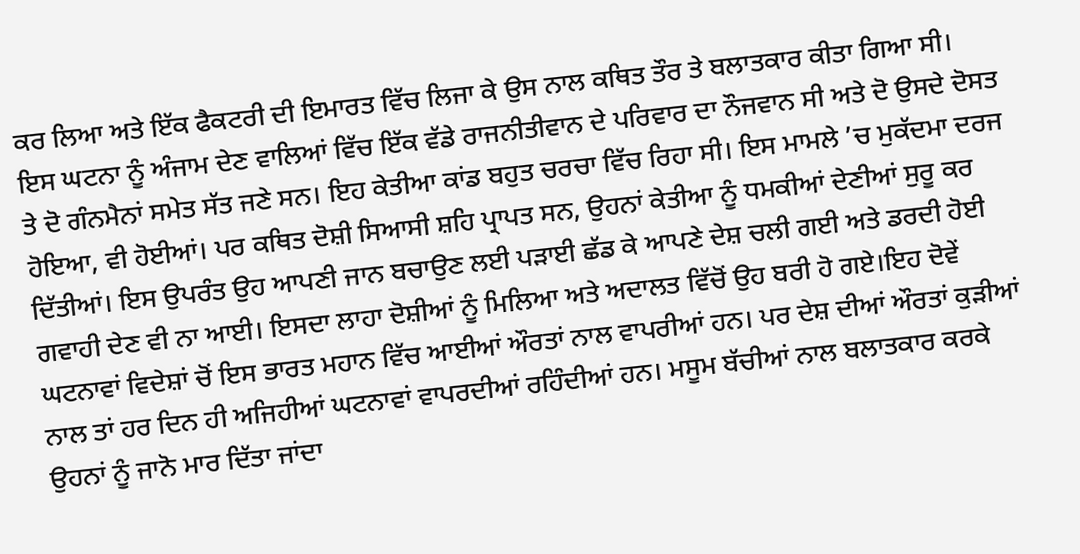ਕਰ ਲਿਆ ਅਤੇ ਇੱਕ ਫੈਕਟਰੀ ਦੀ ਇਮਾਰਤ ਵਿੱਚ ਲਿਜਾ ਕੇ ਉਸ ਨਾਲ ਕਥਿਤ ਤੌਰ ਤੇ ਬਲਾਤਕਾਰ ਕੀਤਾ ਗਿਆ ਸੀ। ਇਸ ਘਟਨਾ ਨੂੰ ਅੰਜਾਮ ਦੇਣ ਵਾਲਿਆਂ ਵਿੱਚ ਇੱਕ ਵੱਡੇ ਰਾਜਨੀਤੀਵਾਨ ਦੇ ਪਰਿਵਾਰ ਦਾ ਨੌਜਵਾਨ ਸੀ ਅਤੇ ਦੋ ਉਸਦੇ ਦੋਸਤ ਤੇ ਦੋ ਗੰਨਮੈਨਾਂ ਸਮੇਤ ਸੱਤ ਜਣੇ ਸਨ। ਇਹ ਕੇਤੀਆ ਕਾਂਡ ਬਹੁਤ ਚਰਚਾ ਵਿੱਚ ਰਿਹਾ ਸੀ। ਇਸ ਮਾਮਲੇ ’ਚ ਮੁਕੱਦਮਾ ਦਰਜ ਹੋਇਆ, ਵੀ ਹੋਈਆਂ। ਪਰ ਕਥਿਤ ਦੋਸ਼ੀ ਸਿਆਸੀ ਸ਼ਹਿ ਪ੍ਰਾਪਤ ਸਨ, ਉਹਨਾਂ ਕੇਤੀਆ ਨੂੰ ਧਮਕੀਆਂ ਦੇਣੀਆਂ ਸੁਰੂ ਕਰ ਦਿੱਤੀਆਂ। ਇਸ ਉਪਰੰਤ ਉਹ ਆਪਣੀ ਜਾਨ ਬਚਾਉਣ ਲਈ ਪੜਾਈ ਛੱਡ ਕੇ ਆਪਣੇ ਦੇਸ਼ ਚਲੀ ਗਈ ਅਤੇ ਡਰਦੀ ਹੋਈ ਗਵਾਹੀ ਦੇਣ ਵੀ ਨਾ ਆਈ। ਇਸਦਾ ਲਾਹਾ ਦੋਸ਼ੀਆਂ ਨੂੰ ਮਿਲਿਆ ਅਤੇ ਅਦਾਲਤ ਵਿੱਚੋਂ ਉਹ ਬਰੀ ਹੋ ਗਏ।ਇਹ ਦੋਵੇਂ ਘਟਨਾਵਾਂ ਵਿਦੇਸ਼ਾਂ ਚੋਂ ਇਸ ਭਾਰਤ ਮਹਾਨ ਵਿੱਚ ਆਈਆਂ ਔਰਤਾਂ ਨਾਲ ਵਾਪਰੀਆਂ ਹਨ। ਪਰ ਦੇਸ਼ ਦੀਆਂ ਔਰਤਾਂ ਕੁੜੀਆਂ ਨਾਲ ਤਾਂ ਹਰ ਦਿਨ ਹੀ ਅਜਿਹੀਆਂ ਘਟਨਾਵਾਂ ਵਾਪਰਦੀਆਂ ਰਹਿੰਦੀਆਂ ਹਨ। ਮਸੂਮ ਬੱਚੀਆਂ ਨਾਲ ਬਲਾਤਕਾਰ ਕਰਕੇ ਉਹਨਾਂ ਨੂੰ ਜਾਨੋ ਮਾਰ ਦਿੱਤਾ ਜਾਂਦਾ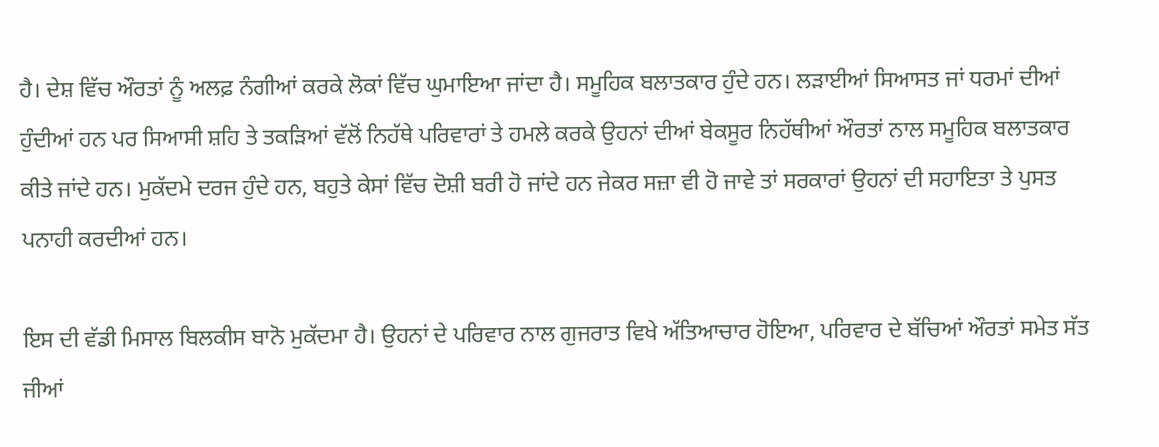ਹੈ। ਦੇਸ਼ ਵਿੱਚ ਔਰਤਾਂ ਨੂੰ ਅਲਫ਼ ਨੰਗੀਆਂ ਕਰਕੇ ਲੋਕਾਂ ਵਿੱਚ ਘੁਮਾਇਆ ਜਾਂਦਾ ਹੈ। ਸਮੂਹਿਕ ਬਲਾਤਕਾਰ ਹੁੰਦੇ ਹਨ। ਲੜਾਈਆਂ ਸਿਆਸਤ ਜਾਂ ਧਰਮਾਂ ਦੀਆਂ ਹੁੰਦੀਆਂ ਹਨ ਪਰ ਸਿਆਸੀ ਸ਼ਹਿ ਤੇ ਤਕੜਿਆਂ ਵੱਲੋਂ ਨਿਹੱਥੇ ਪਰਿਵਾਰਾਂ ਤੇ ਹਮਲੇ ਕਰਕੇ ਉਹਨਾਂ ਦੀਆਂ ਬੇਕਸੂਰ ਨਿਹੱਥੀਆਂ ਔਰਤਾਂ ਨਾਲ ਸਮੂਹਿਕ ਬਲਾਤਕਾਰ ਕੀਤੇ ਜਾਂਦੇ ਹਨ। ਮੁਕੱਦਮੇ ਦਰਜ ਹੁੰਦੇ ਹਨ, ਬਹੁਤੇ ਕੇਸਾਂ ਵਿੱਚ ਦੋਸ਼ੀ ਬਰੀ ਹੋ ਜਾਂਦੇ ਹਨ ਜੇਕਰ ਸਜ਼ਾ ਵੀ ਹੋ ਜਾਵੇ ਤਾਂ ਸਰਕਾਰਾਂ ਉਹਨਾਂ ਦੀ ਸਹਾਇਤਾ ਤੇ ਪੁਸਤ ਪਨਾਹੀ ਕਰਦੀਆਂ ਹਨ।

ਇਸ ਦੀ ਵੱਡੀ ਮਿਸਾਲ ਬਿਲਕੀਸ ਬਾਨੋ ਮੁਕੱਦਮਾ ਹੈ। ਉਹਨਾਂ ਦੇ ਪਰਿਵਾਰ ਨਾਲ ਗੁਜਰਾਤ ਵਿਖੇ ਅੱਤਿਆਚਾਰ ਹੋਇਆ, ਪਰਿਵਾਰ ਦੇ ਬੱਚਿਆਂ ਔਰਤਾਂ ਸਮੇਤ ਸੱਤ ਜੀਆਂ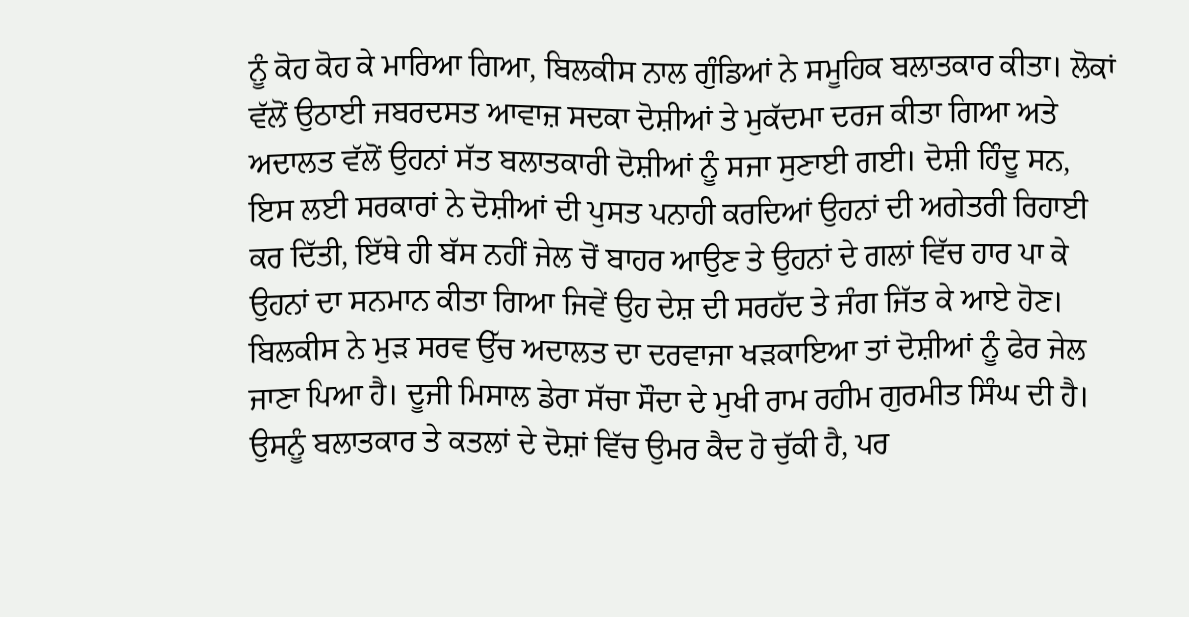ਨੂੰ ਕੋਹ ਕੋਹ ਕੇ ਮਾਰਿਆ ਗਿਆ, ਬਿਲਕੀਸ ਨਾਲ ਗੁੰਡਿਆਂ ਨੇ ਸਮੂਹਿਕ ਬਲਾਤਕਾਰ ਕੀਤਾ। ਲੋਕਾਂ ਵੱਲੋਂ ਉਠਾਈ ਜਬਰਦਸਤ ਆਵਾਜ਼ ਸਦਕਾ ਦੋਸ਼ੀਆਂ ਤੇ ਮੁਕੱਦਮਾ ਦਰਜ ਕੀਤਾ ਗਿਆ ਅਤੇ ਅਦਾਲਤ ਵੱਲੋਂ ਉਹਨਾਂ ਸੱਤ ਬਲਾਤਕਾਰੀ ਦੋਸ਼ੀਆਂ ਨੂੰ ਸਜਾ ਸੁਣਾਈ ਗਈ। ਦੋਸ਼ੀ ਹਿੰਦੂ ਸਨ, ਇਸ ਲਈ ਸਰਕਾਰਾਂ ਨੇ ਦੋਸ਼ੀਆਂ ਦੀ ਪੁਸਤ ਪਨਾਹੀ ਕਰਦਿਆਂ ਉਹਨਾਂ ਦੀ ਅਗੇਤਰੀ ਰਿਹਾਈ ਕਰ ਦਿੱਤੀ, ਇੱਥੇ ਹੀ ਬੱਸ ਨਹੀਂ ਜੇਲ ਚੋਂ ਬਾਹਰ ਆਉਣ ਤੇ ਉਹਨਾਂ ਦੇ ਗਲਾਂ ਵਿੱਚ ਹਾਰ ਪਾ ਕੇ ਉਹਨਾਂ ਦਾ ਸਨਮਾਨ ਕੀਤਾ ਗਿਆ ਜਿਵੇਂ ਉਹ ਦੇਸ਼ ਦੀ ਸਰਹੱਦ ਤੇ ਜੰਗ ਜਿੱਤ ਕੇ ਆਏ ਹੋਣ। ਬਿਲਕੀਸ ਨੇ ਮੁੜ ਸਰਵ ਉੱਚ ਅਦਾਲਤ ਦਾ ਦਰਵਾਜਾ ਖੜਕਾਇਆ ਤਾਂ ਦੋਸ਼ੀਆਂ ਨੂੰ ਫੇਰ ਜੇਲ ਜਾਣਾ ਪਿਆ ਹੈ। ਦੂਜੀ ਮਿਸਾਲ ਡੇਰਾ ਸੱਚਾ ਸੌਦਾ ਦੇ ਮੁਖੀ ਰਾਮ ਰਹੀਮ ਗੁਰਮੀਤ ਸਿੰਘ ਦੀ ਹੈ। ਉਸਨੂੰ ਬਲਾਤਕਾਰ ਤੇ ਕਤਲਾਂ ਦੇ ਦੋਸ਼ਾਂ ਵਿੱਚ ਉਮਰ ਕੈਦ ਹੋ ਚੁੱਕੀ ਹੈ, ਪਰ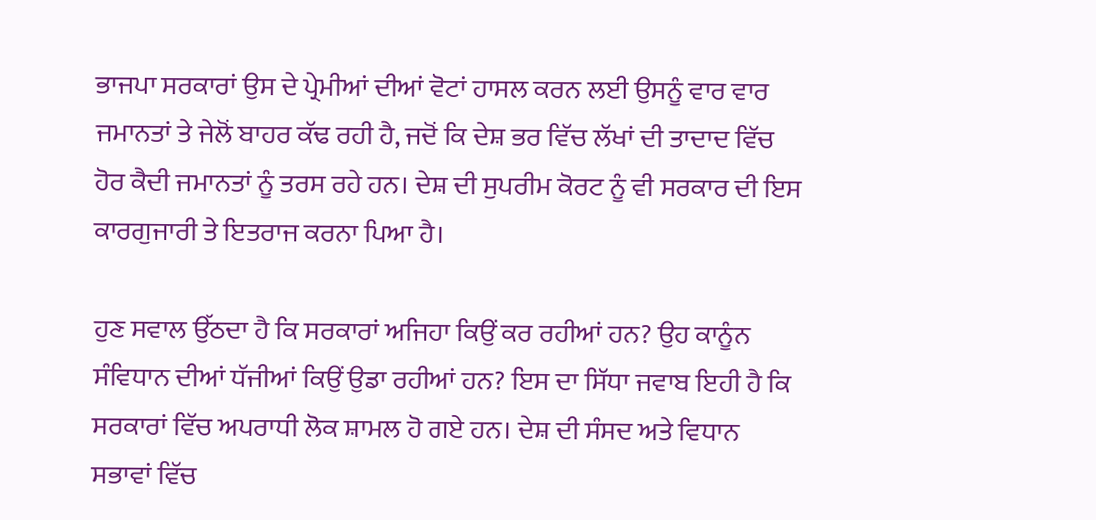ਭਾਜਪਾ ਸਰਕਾਰਾਂ ਉਸ ਦੇ ਪ੍ਰੇਮੀਆਂ ਦੀਆਂ ਵੋਟਾਂ ਹਾਸਲ ਕਰਨ ਲਈ ਉਸਨੂੰ ਵਾਰ ਵਾਰ ਜਮਾਨਤਾਂ ਤੇ ਜੇਲੋਂ ਬਾਹਰ ਕੱਢ ਰਹੀ ਹੈ, ਜਦੋਂ ਕਿ ਦੇਸ਼ ਭਰ ਵਿੱਚ ਲੱਖਾਂ ਦੀ ਤਾਦਾਦ ਵਿੱਚ ਹੋਰ ਕੈਦੀ ਜਮਾਨਤਾਂ ਨੂੰ ਤਰਸ ਰਹੇ ਹਨ। ਦੇਸ਼ ਦੀ ਸੁਪਰੀਮ ਕੋਰਟ ਨੂੰ ਵੀ ਸਰਕਾਰ ਦੀ ਇਸ ਕਾਰਗੁਜਾਰੀ ਤੇ ਇਤਰਾਜ ਕਰਨਾ ਪਿਆ ਹੈ।

ਹੁਣ ਸਵਾਲ ਉੱਠਦਾ ਹੈ ਕਿ ਸਰਕਾਰਾਂ ਅਜਿਹਾ ਕਿਉਂ ਕਰ ਰਹੀਆਂ ਹਨ? ਉਹ ਕਾਨੂੰਨ ਸੰਵਿਧਾਨ ਦੀਆਂ ਧੱਜੀਆਂ ਕਿਉਂ ਉਡਾ ਰਹੀਆਂ ਹਨ? ਇਸ ਦਾ ਸਿੱਧਾ ਜਵਾਬ ਇਹੀ ਹੈ ਕਿ ਸਰਕਾਰਾਂ ਵਿੱਚ ਅਪਰਾਧੀ ਲੋਕ ਸ਼ਾਮਲ ਹੋ ਗਏ ਹਨ। ਦੇਸ਼ ਦੀ ਸੰਸਦ ਅਤੇ ਵਿਧਾਨ ਸਭਾਵਾਂ ਵਿੱਚ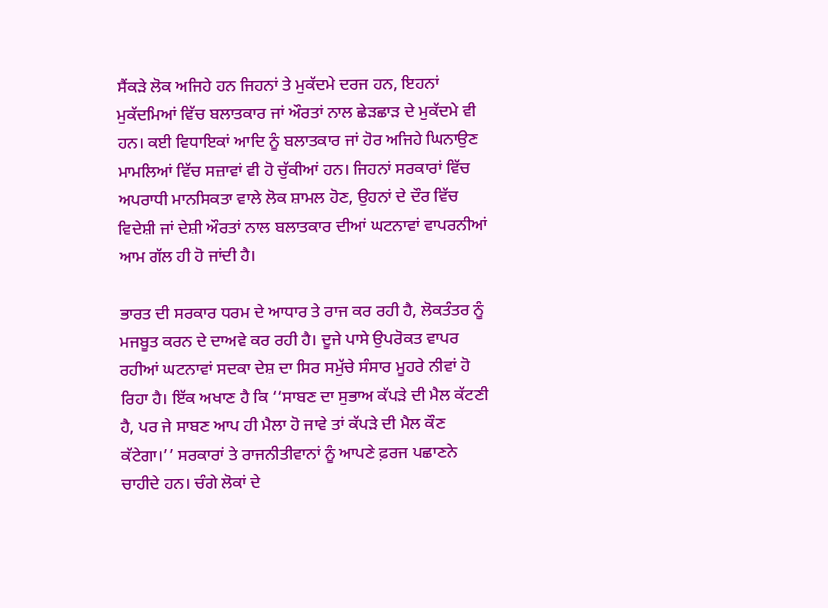ਸੈਂਕੜੇ ਲੋਕ ਅਜਿਹੇ ਹਨ ਜਿਹਨਾਂ ਤੇ ਮੁਕੱਦਮੇ ਦਰਜ ਹਨ, ਇਹਨਾਂ ਮੁਕੱਦਮਿਆਂ ਵਿੱਚ ਬਲਾਤਕਾਰ ਜਾਂ ਔਰਤਾਂ ਨਾਲ ਛੇੜਛਾੜ ਦੇ ਮੁਕੱਦਮੇ ਵੀ ਹਨ। ਕਈ ਵਿਧਾਇਕਾਂ ਆਦਿ ਨੂੰ ਬਲਾਤਕਾਰ ਜਾਂ ਹੋਰ ਅਜਿਹੇ ਘਿਨਾਉਣ ਮਾਮਲਿਆਂ ਵਿੱਚ ਸਜ਼ਾਵਾਂ ਵੀ ਹੋ ਚੁੱਕੀਆਂ ਹਨ। ਜਿਹਨਾਂ ਸਰਕਾਰਾਂ ਵਿੱਚ ਅਪਰਾਧੀ ਮਾਨਸਿਕਤਾ ਵਾਲੇ ਲੋਕ ਸ਼ਾਮਲ ਹੋਣ, ਉਹਨਾਂ ਦੇ ਦੌਰ ਵਿੱਚ ਵਿਦੇਸ਼ੀ ਜਾਂ ਦੇਸ਼ੀ ਔਰਤਾਂ ਨਾਲ ਬਲਾਤਕਾਰ ਦੀਆਂ ਘਟਨਾਵਾਂ ਵਾਪਰਨੀਆਂ ਆਮ ਗੱਲ ਹੀ ਹੋ ਜਾਂਦੀ ਹੈ।

ਭਾਰਤ ਦੀ ਸਰਕਾਰ ਧਰਮ ਦੇ ਆਧਾਰ ਤੇ ਰਾਜ ਕਰ ਰਹੀ ਹੈ, ਲੋਕਤੰਤਰ ਨੂੰ ਮਜਬੂਤ ਕਰਨ ਦੇ ਦਾਅਵੇ ਕਰ ਰਹੀ ਹੈ। ਦੂਜੇ ਪਾਸੇ ਉਪਰੋਕਤ ਵਾਪਰ ਰਹੀਆਂ ਘਟਨਾਵਾਂ ਸਦਕਾ ਦੇਸ਼ ਦਾ ਸਿਰ ਸਮੁੱਚੇ ਸੰਸਾਰ ਮੂਹਰੇ ਨੀਵਾਂ ਹੋ ਰਿਹਾ ਹੈ। ਇੱਕ ਅਖਾਣ ਹੈ ਕਿ ‘‘ਸਾਬਣ ਦਾ ਸੁਭਾਅ ਕੱਪੜੇ ਦੀ ਮੈਲ ਕੱਟਣੀ ਹੈ, ਪਰ ਜੇ ਸਾਬਣ ਆਪ ਹੀ ਮੈਲਾ ਹੋ ਜਾਵੇ ਤਾਂ ਕੱਪੜੇ ਦੀ ਮੈਲ ਕੌਣ ਕੱਟੇਗਾ।’’ ਸਰਕਾਰਾਂ ਤੇ ਰਾਜਨੀਤੀਵਾਨਾਂ ਨੂੰ ਆਪਣੇ ਫ਼ਰਜ ਪਛਾਣਨੇ ਚਾਹੀਦੇ ਹਨ। ਚੰਗੇ ਲੋਕਾਂ ਦੇ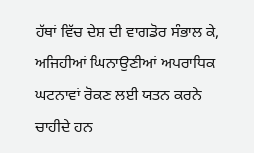ਹੱਥਾਂ ਵਿੱਚ ਦੇਸ਼ ਦੀ ਵਾਗਡੋਰ ਸੰਭਾਲ ਕੇ, ਅਜਿਹੀਆਂ ਘਿਨਾਉਣੀਆਂ ਅਪਰਾਧਿਕ ਘਟਨਾਵਾਂ ਰੋਕਣ ਲਈ ਯਤਨ ਕਰਨੇ ਚਾਹੀਦੇ ਹਨ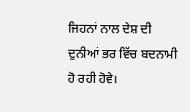ਜਿਹਨਾਂ ਨਾਲ ਦੇਸ਼ ਦੀ ਦੁਨੀਆਂ ਭਰ ਵਿੱਚ ਬਦਨਾਮੀ ਹੋ ਰਹੀ ਹੋਵੇ।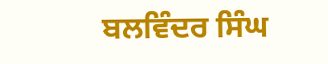ਬਲਵਿੰਦਰ ਸਿੰਘ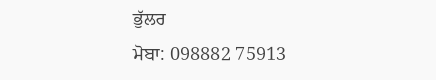ਭੁੱਲਰ
ਮੋਬਾ: 098882 75913